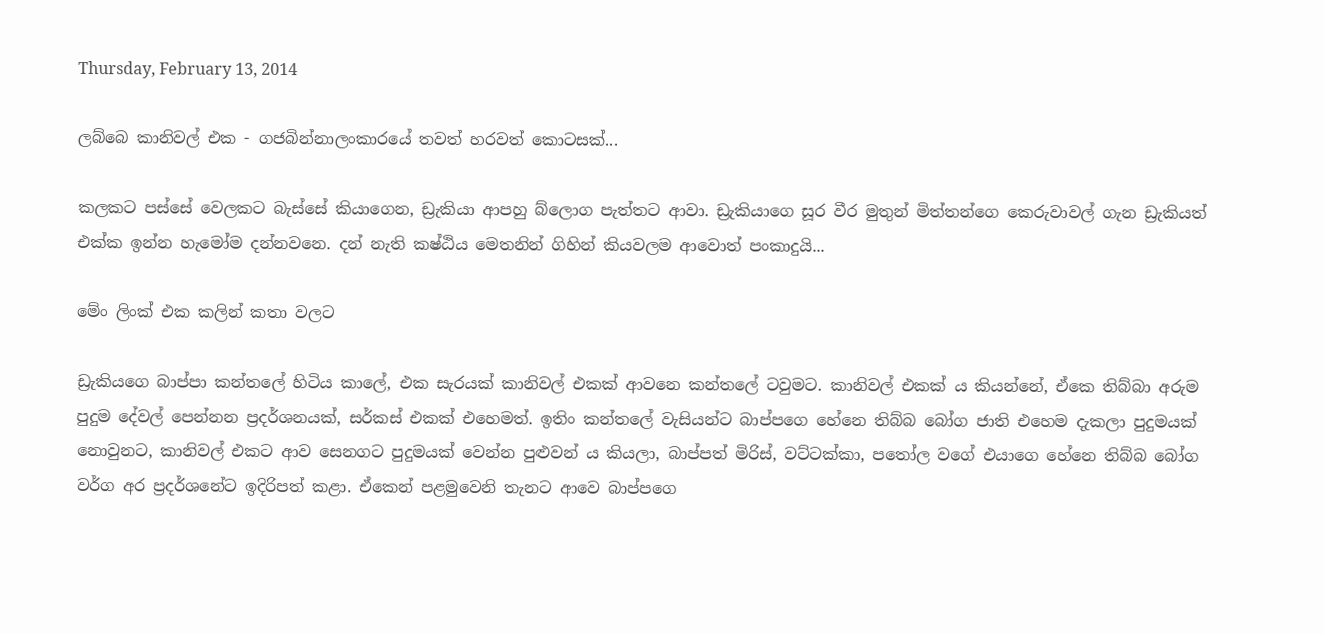Thursday, February 13, 2014

ලබ්බෙ කානිවල් එක - ගජබින්නාලංකාරයේ තවත් හරවත් කොටසක්...

කලකට පස්සේ වෙලකට බැස්සේ කියාගෙන, ඩ්‍රැකියා ආපහු බ්ලොග පැත්තට ආවා. ඩ්‍රැකියාගෙ සූර වීර මුතුන් මිත්තන්ගෙ කෙරුවාවල් ගැන ඩ්‍රැකියත් එක්ක ඉන්න හැමෝම දන්නවනෙ. දන් නැති කෂ්ඨිය මෙතනින් ගිහින් කියවලම ආවොත් පංකාදුයි...

මේං ලිංක් එක කලින් කතා වලට

ඩ්‍රැකියගෙ බාප්පා කන්තලේ හිටිය කාලේ, එක සැරයක් කානිවල් එකක් ආවනෙ කන්තලේ ටවුමට. කානිවල් එකක් ය කියන්නේ, ඒකෙ තිබ්බා අරුම පුදුම දේවල් පෙන්නන ප්‍රදර්ශනයක්, සර්කස් එකක් එහෙමත්. ඉතිං කන්තලේ වැසියන්ට බාප්පගෙ හේනෙ තිබ්බ බෝග ජාති එහෙම දැකලා පුදුමයක් නොවුනට, කානිවල් එකට ආව සෙනගට පුදුමයක් වෙන්න පුළුවන් ය කියලා, බාප්පත් මිරිස්, වට්ටක්කා, පතෝල වගේ එයාගෙ හේනෙ තිබ්බ බෝග වර්ග අර ප්‍රදර්ශනේට ඉදිරිපත් කළා. ඒකෙන් පළමුවෙනි තැනට ආවෙ බාප්පගෙ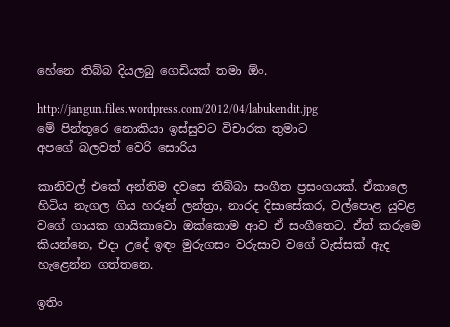හේනෙ තිබ්බ දියලබු ගෙඩියක් තමා ඕං.

http://jangun.files.wordpress.com/2012/04/labukendit.jpg
මේ පින්තූරෙ නොකියා ඉස්සුවට විචාරක තුමාට
අපගේ බලවත් වෙරි සොරිය

කානිවල් එකේ අන්තිම දවසෙ තිබ්බා සංගීත ප්‍රසංගයක්. ඒකාලෙ හිටිය නැගල ගිය හරූන් ලන්ත්‍රා, නාරද දිසාසේකර, වල්පොළ යුවළ වගේ ගායක ගායිකාවො ඔක්කොම ආව ඒ සංගීතෙට. ඒත් කරුමෙ කියන්නෙ, එදා උදේ ඉඳං මුරුගසං වරුසාව වගේ වැස්සක් ඇද හැළෙන්න ගත්තනෙ.

ඉතිං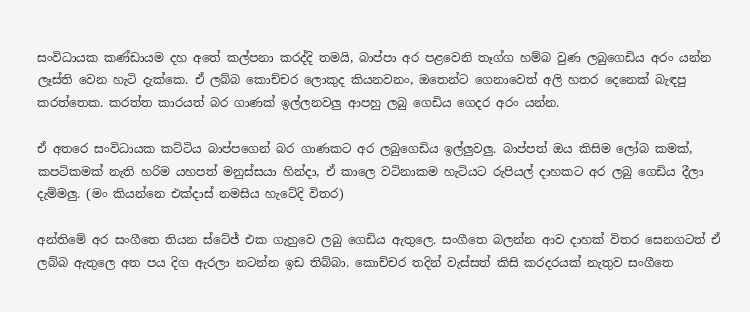සංවිධායක කණ්ඩායම දහ අතේ කල්පනා කරද්දි තමයි, බාප්පා අර පළවෙනි තෑග්ග හම්බ වුණ ලබුගෙඩිය අරං යන්න ලෑස්ති වෙන හැටි දැක්කෙ. ඒ ලබ්බ කොච්චර ලොකුද කියනවනං, ඔතෙන්ට ගෙනාවෙත් අලි හතර දෙනෙක් බැඳපු කරත්තෙක. කරත්ත කාරයත් බර ගාණක් ඉල්ලනවලු ආපහු ලබු ගෙඩිය ගෙදර අරං යන්න.

ඒ අතරෙ සංවිධායක කට්ටිය බාප්පගෙන් බර ගාණකට අර ලබුගෙඩිය ඉල්ලුවලු. බාප්පත් ඔය කිසිම ලෝබ කමක්, කපටිකමක් නැති හරිම යහපත් මනුස්සයා හින්දා, ඒ කාලෙ වටිනාකම හැටියට රුපියල් දාහකට අර ලබු ගෙඩිය දීලා දැම්මලු. (මං කියන්නෙ එක්දාස් නමසිය හැටේදි විතර)

අන්තිමේ අර සංගීතෙ තියන ස්ටේජ් එක ගැහුවෙ ලබු ගෙඩිය ඇතුලෙ. සංගීතෙ බලන්න ආව දාහක් විතර සෙනගටත් ඒ ලබ්බ ඇතුලෙ අත පය දිග ඇරලා නටන්න ඉඩ තිබ්බා. කොච්චර තදින් වැස්සත් කිසි කරදරයක් නැතුව සංගීතෙ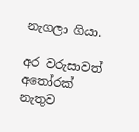නැගලා ගියා.

අර වරුසාවත් අතෝරක් නැතුව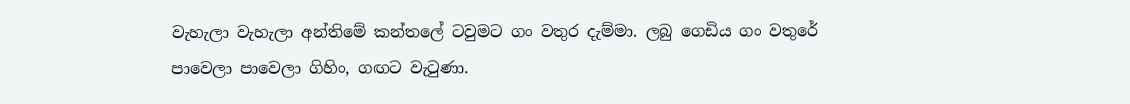වැහැලා වැහැලා අන්තිමේ කන්තලේ ටවුමට ගං වතුර දැම්මා. ලබු ගෙඩිය ගං වතුරේ පාවෙලා පාවෙලා ගිහිං, ගඟට වැටුණා.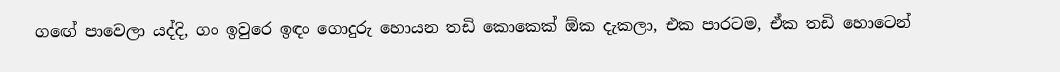ගඟේ පාවෙලා යද්දි, ගං ඉවුරෙ ඉඳං ගොදුරු හොයන තඩි කොකෙක් ඕක දැකලා, එක පාරටම, ඒක තඩි හොටෙන්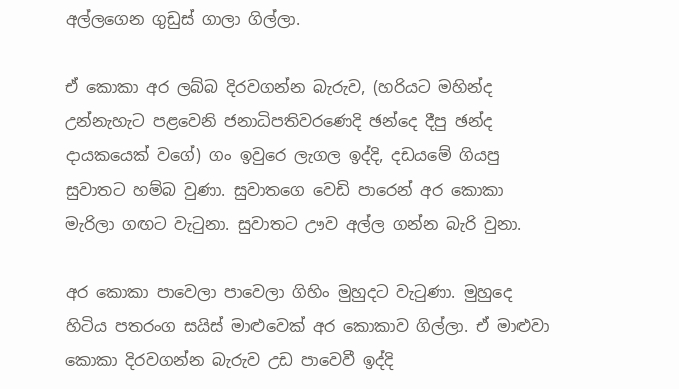අල්ලගෙන ගුඩුස් ගාලා ගිල්ලා.

ඒ කොකා අර ලබ්බ දිරවගන්න බැරුව, (හරියට මහින්ද උන්නැහැට පළවෙනි ජනාධිපතිවරණෙදි ඡන්දෙ දීපු ඡන්ද දායකයෙක් වගේ) ගං ඉවුරෙ ලැගල ඉද්දි, දඩයමේ ගියපු සුවාතට හම්බ වුණා. සුවාතගෙ වෙඩි පාරෙන් අර කොකා මැරිලා ගඟට වැටුනා. සුවාතට ඌව අල්ල ගන්න බැරි වුනා.

අර කොකා පාවෙලා පාවෙලා ගිහිං මුහුදට වැටුණා. මුහුදෙ හිටිය පතරංග සයිස් මාළුවෙක් අර කොකාව ගිල්ලා. ඒ මාළුවා කොකා දිරවගන්න බැරුව උඩ පාවෙවී ඉද්දි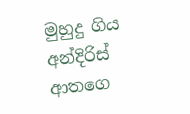මුහුදු ගිය අන්දිරිස් ආතගෙ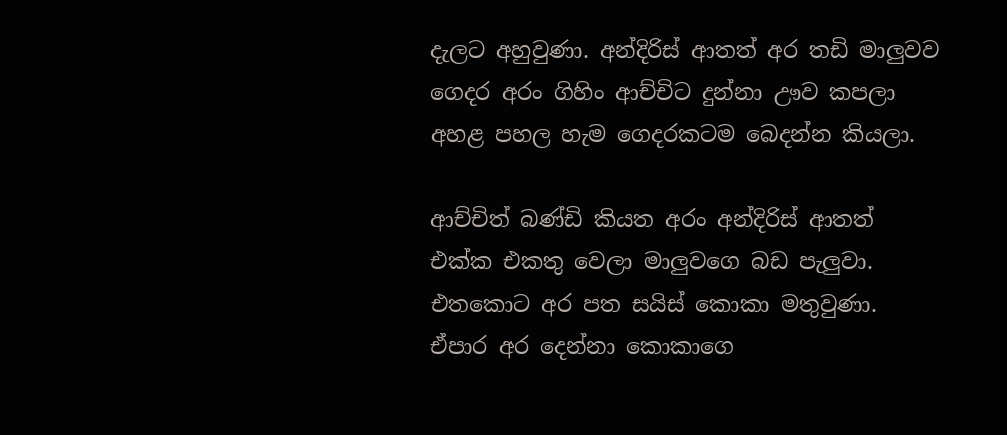දැලට අහුවුණා. අන්දිරිස් ආතත් අර තඩි මාලුවව ගෙදර අරං ගිහිං ආච්චිට දුන්නා ඌව කපලා අහළ පහල හැම ගෙදරකටම බෙදන්න කියලා.

ආච්චිත් බණ්ඩි කියත අරං අන්දිරිස් ආතත් එක්ක එකතු වෙලා මාලුවගෙ බඩ පැලුවා. එතකොට අර පත සයිස් කොකා මතුවුණා. ඒපාර අර දෙන්නා කොකාගෙ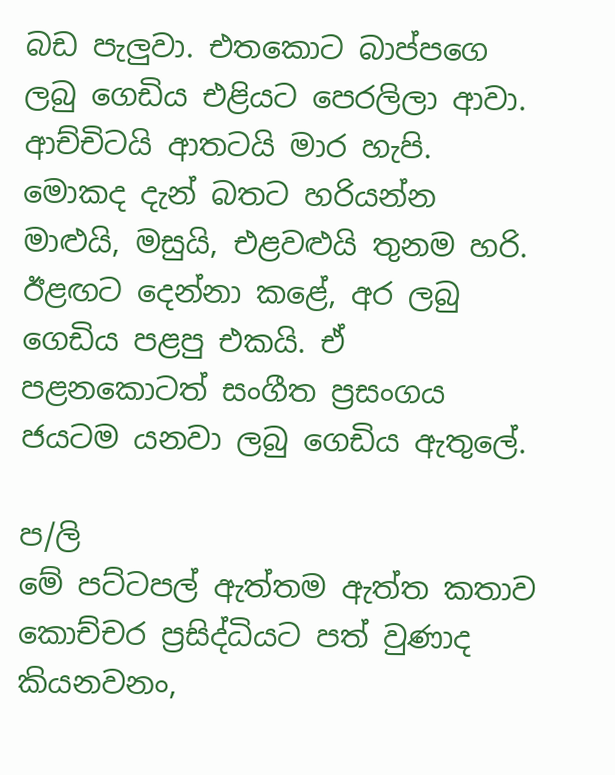බඩ පැලුවා. එතකොට බාප්පගෙ ලබු ගෙඩිය එළියට පෙරලිලා ආවා. ආච්චිටයි ආතටයි මාර හැපි. මොකද දැන් බතට හරියන්න මාළුයි, මසුයි, එළවළුයි තුනම හරි. ඊළඟට දෙන්නා කළේ, අර ලබු ගෙඩිය පළපු එකයි. ඒ පළනකොටත් සංගීත ප්‍රසංගය ජයටම යනවා ලබු ගෙඩිය ඇතුලේ.

ප/ලි
මේ පට්ටපල් ඇත්තම ඇත්ත කතාව කොච්චර ප්‍රසිද්ධියට පත් වුණාද කියනවනං,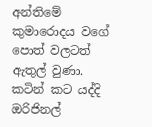අන්තිමේ කුමාරොදය වගේ පොත් වලටත් ඇතුල් වුණා. කටින් කට යද්දි ඔරිජිනල්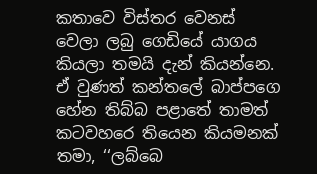කතාවෙ විස්තර වෙනස් වෙලා ලබු ගෙඩියේ යාගය කියලා තමයි දැන් කියන්නෙ. ඒ වුණත් කන්තලේ බාප්පගෙ හේන තිබ්බ පළාතේ තාමත් කටවහරෙ තියෙන කියමනක් තමා, ‘‘ලබ්බෙ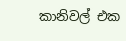කානිවල් එක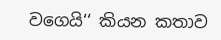වගෙයි‘‘ කියන කතාව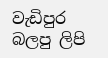වැඩිපුර බලපු ලිපි